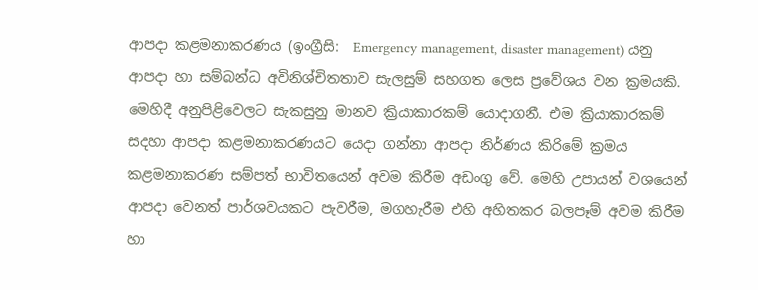ආපදා‍ කළමනාකරණය (ඉංග්‍රීසි:  Emergency management, disaster management) යනු ආපදා‍ හා සම්බන්ධ අවිනිශ්චිතතාව සැලසුම් සහගත ලෙස ප්‍රවේශය වන ක්‍රමයකි. මෙහිදී අනුපිළිවෙලට සැකසුනු මානව ක්‍රියාකාරකම් යොදාගනී. එම ක්‍රියාකාරකම් සදහා ආපදා‍ කළමනාකරණයට යෙදා ගන්නා ආපදා‍ නිර්ණය කිරිමේ ක්‍රමය කළමනාකරණ සම්පත් භාවිතයෙන් අවම කිරීම අඩංගු වේ. මෙහි උපායන් වශයෙන් ආපදා‍ වෙනත් පාර්ශවයකට පැවරීම, මගහැරීම එහි අහිතකර බලපෑම් අවම කිරීම හා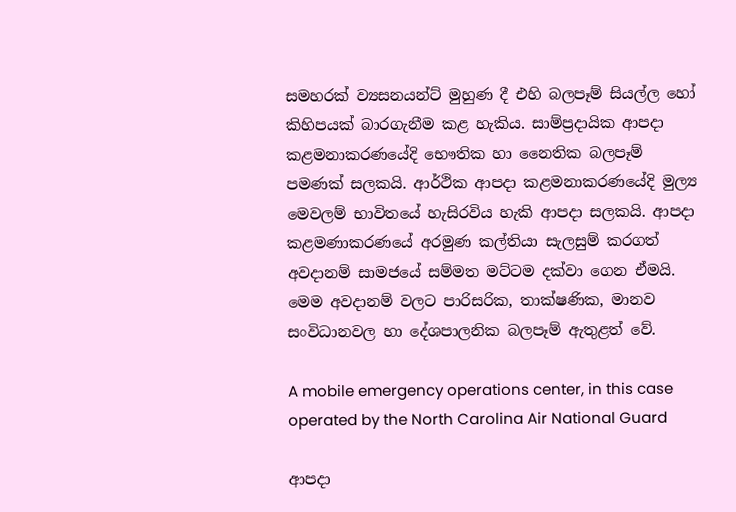සමහරක් ව්‍යසනයන්ට් මුහුණ දී එහි බලපෑම් සියල්ල හෝ කිහිපයක් බාරගැනීම කළ හැකිය. සාම්ප්‍රදායික ආපදා‍ කළමනාකරණයේදි භෞතික හා නෛතික බලපෑම් පමණක් සලකයි. ආර්ථික ආපදා‍ කළමනාකරණයේදි මුල්‍ය මෙවලම් භාවිතයේ හැසිරවිය හැකි ආපදා‍ සලකයි. ආපදා‍ කළමණාකරණයේ අරමුණ කල්තියා සැලසුම් කරගත් අවදානම් සාමජයේ සම්මත මට්ටම දක්වා ගෙන ඒමයි. මෙම අවදානම් වලට පාරිසරික, තාක්ෂණික, මානව සංවිධානවල හා දේශපාලනික බලපෑම් ඇතුළත් වේ.

A mobile emergency operations center, in this case operated by the North Carolina Air National Guard

ආපදා‍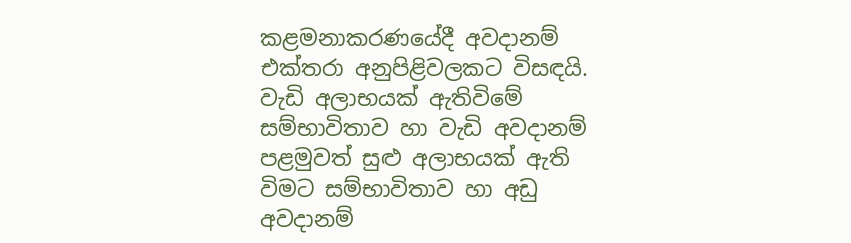කළමනාකරණයේදී අවදානම් එක්තරා අනුපිළිවලකට විසඳයි. වැඩි අලාභයක් ඇතිවිමේ සම්භාවිතාව හා වැඩි අවදානම් පළමුවත් සුළු අලාභයක් ඇති විමට සම්භාවිතාව හා අඩු අවදානම්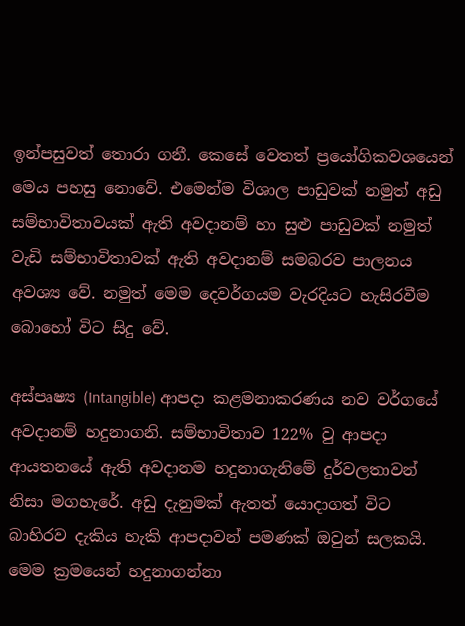ඉන්පසුවත් තොරා ගනී. කෙසේ වෙතත් ප්‍රයෝගිකවශයෙන් මෙය පහසු නොවේ. එමෙන්ම විශාල පාඩුවක් නමුත් අඩු සම්භාවිතාවයක් ඇති අවදානම් හා සුළු පාඩුවක් නමුත් වැඩි සම්භාවිතාවක් ඇති අවදානම් සමබරව පාලනය අවශ්‍ය වේ. නමුත් මෙම දෙවර්ගයම වැරදියට හැසිරවීම බොහෝ විට සිදු වේ.

අස්පෘෂ්‍ය (Intangible) ආපදා‍ කළමනාකරණය නව වර්ගයේ අවදානම් හදුනාගනි. සම්භාවිතාව 122% වු ආපදා‍ ආයතනයේ ඇති අවදානම හදුනාගැනිමේ දුර්වලතාවන් නිසා මගහැරේ. අඩු දැනුමක් ඇතත් යොදාගත් විට බාහිරව දැකිය හැකි ආපදා‍වන් පමණක් ඔවුන් සලකයි. මෙම ක්‍රමයෙන් හදුනාගන්නා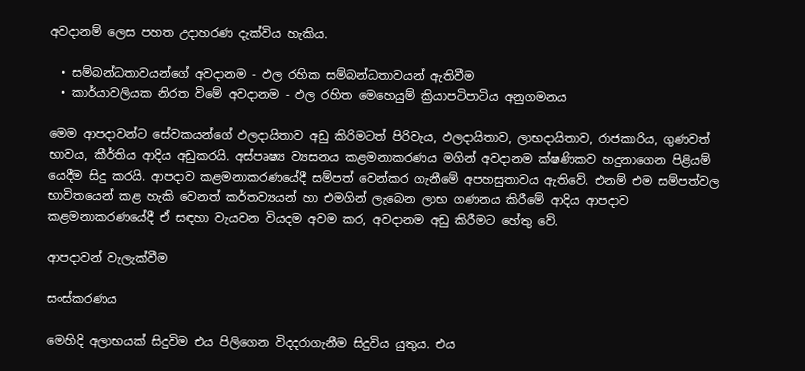අවදානම් ලෙස පහත උදාහරණ දැක්විය හැකිය.

  • සම්බන්ධතාවයන්ගේ අවදානම - ඵල රහික සම්බන්ධතාවයන් ඇතිවීම
  • කාර්යාවලියක නිරත විමේ අවදානම - ඵල රහිත මෙහෙයුම් ක්‍රියාපටිපාටිය අනුගමනය

මෙම ආපදා‍වන්ට සේවකයන්ගේ ඵලදායිතාව අඩු කිරිමටත් පිරිවැය, ඵලදායිතාව, ලාභදායිතාව, රාජකාරිය, ගුණවත් භාවය, කීර්තිය ආදිය අඩුකරයි. අස්පෘෂ්‍ය ව්‍යසනය කළමනාකරණය මගින් අවදානම ක්ෂණිකව හදුනාගෙන පිළියම් යෙදීම සිදු කරයි. ආපදා‍ව කළමනාකරණයේදී සම්පත් වෙන්කර ගැනීමේ අපහසුතාවය ඇතිවේ. එනම් එම සම්පත්වල භාවිතයෙන් කළ හැකි වෙනත් කර්තව්‍යයන් හා එමගින් ලැබෙන ලාභ ගණනය කිරීමේ ආදිය ආපදා‍ව කළමනාකරණයේදී ඒ සඳහා වැයවන වියදම අවම කර, අවදානම අඩු කිරීමට හේතු වේ.

ආපදා‍වන් වැලැක්වීම

සංස්කරණය

මෙහිදි අලාභයක් සිදුවිම එය පිලිගෙන විදදරාගැනීම සිදුවිය යුතුය. එය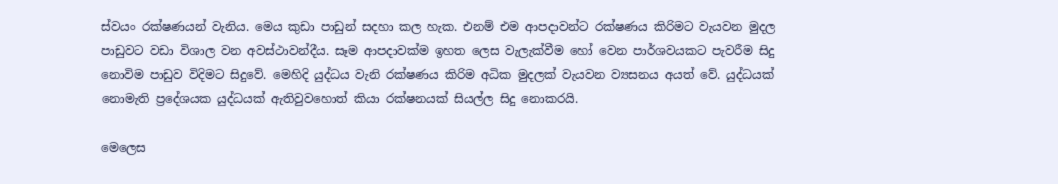ස්වයං රක්ෂණයන් වැනිය. මෙය කුඩා පාඩුන් සදහා කල හැක. එනම් එම ආපදාවන්ට රක්ෂණය කිරිමට වැයවන මුදල පාඩුවට වඩා විශාල වන අවස්ථාවන්දීය. සෑම ආපදා‍වක්ම ඉහත ලෙස වැලැක්වීම හෝ වෙන පාර්ශවයකට පැවරීම සිදු නොවිම පාඩුව විදිමට සිදුවේ. මෙහිදි යුද්ධය වැනි රක්ෂණය කිරිම අධික මුදලක් වැයවන ව්‍යසනය අයත් වේ. යුද්ධයක් නොමැති ප්‍රදේශයක යුද්ධයක් ඇතිවුවහොත් කියා රක්ෂනයක් සියල්ල සිදු නොකරයි.

මෙලෙස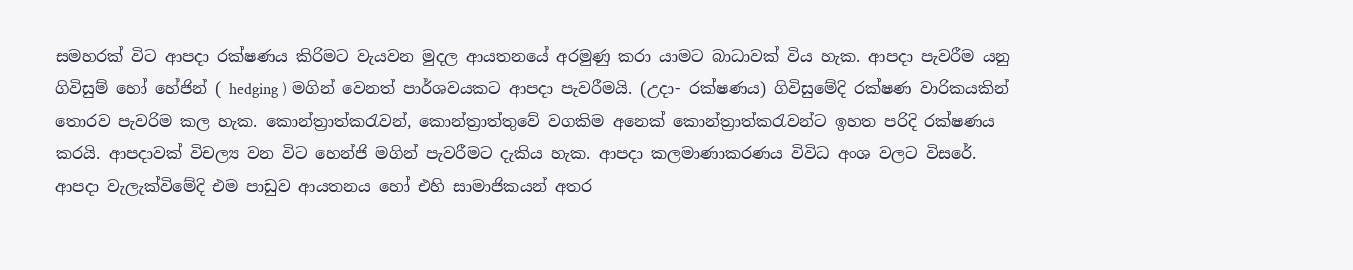සමහරක් විට ආපදා‍ රක්ෂණය කිරිමට වැයවන මුදල ආයතනයේ අරමුණු කරා යාමට බාධාවක් විය හැක. ආපදා‍ පැවරීම යනු ගිවිසුම් හෝ හේජින් ( hedging ) මගින් වෙනත් පාර්ශවයකට ආපදා‍ පැවරීමයි. (උදා- රක්ෂණය) ගිවිසුමේදි රක්ෂණ වාරිකයකින් තොරව පැවරිම කල හැක. කොන්ත්‍රාත්කරැවන්, කොන්ත්‍රාත්තුවේ වගකිම අනෙක් කොන්ත්‍රාත්කරැවන්ට ඉහත පරිදි රක්ෂණය කරයි. ආපදා‍වක් විචල්‍ය වන විට හෙන්ජි මගින් පැවරීමට දැකිය හැක. ආපදා‍ කලමාණාකරණය විවිධ අංශ වලට විසරේ. ආපදා‍ වැලැක්විමේදි එම පාඩුව ආයතනය හෝ එහි සාමාජිකයන් අතර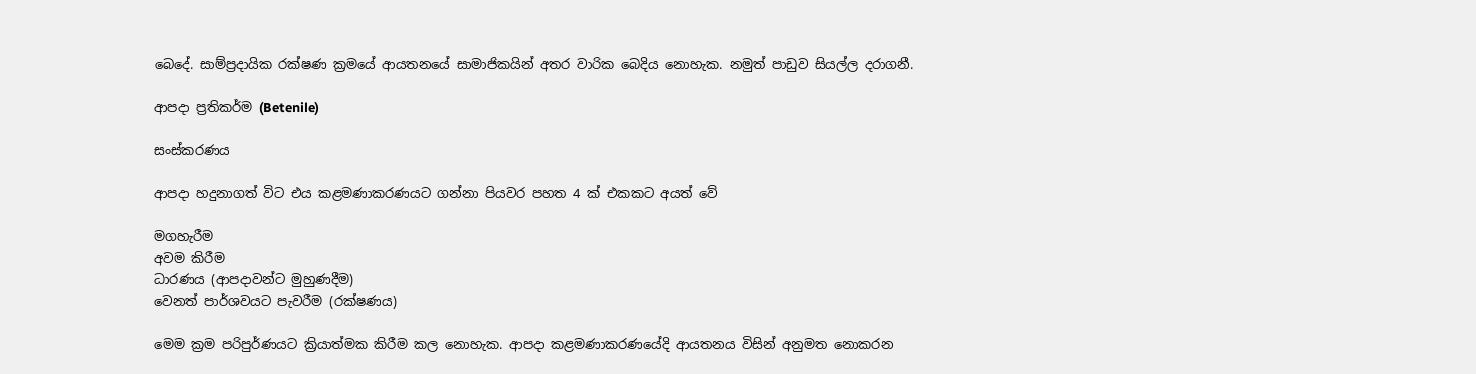බෙදේ. සාම්ප්‍රදායික රක්ෂණ ක්‍රමයේ ආයතනයේ සාමාජිකයින් අතර වාරික බෙදිය නොහැක. නමුත් පාඩුව සියල්ල දරාගනී.

ආපදා‍ ප්‍රතිකර්ම (Betenile)

සංස්කරණය

ආපදා‍ හදුනාගත් විට එය කළමණාකරණයට ගන්නා පියවර පහත 4 ක් එකකට අයත් වේ

මගහැරීම
අවම කිරීම
ධාරණය (ආපදා‍වන්ට මුහුණදීම)
වෙනත් පාර්ශවයට පැවරීම (රක්ෂණය)

මෙම ක්‍රම පරිපුර්ණයට ක්‍රියාත්මක කිරීම කල නොහැක. ආපදා‍ කළමණාකරණයේදි ආයතනය විසින් අනුමත නොකරන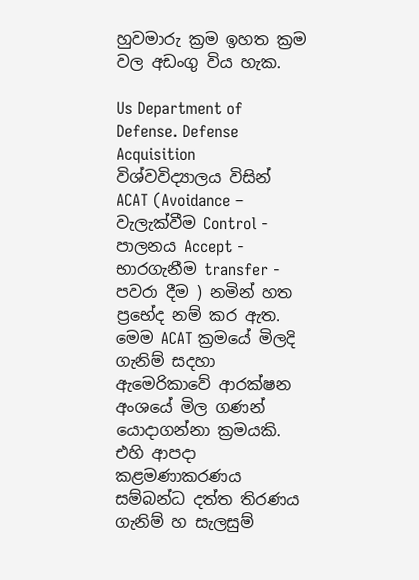හුවමාරු ක්‍රම ඉහත ක්‍රම වල අඩංගු විය හැක.

Us Department of Defense. Defense Acquisition විශ්වවිද්‍යාලය විසින් ACAT (Avoidance – වැලැක්වීම Control - පාලනය Accept - භාරගැනීම transfer - පවරා දීම ) නමින් හත ප්‍රභේද නම් කර ඇත. මෙම ACAT ක්‍රමයේ මිලදි ගැනිම් සදහා ඇමෙරිකාවේ ආරක්ෂන අංශයේ මිල ගණන් යොදාගන්නා ක්‍රමයකි. එහි ආපදා කළමණාකරණය සම්බන්ධ දත්ත තිරණය ගැනිම් හ සැලසුම්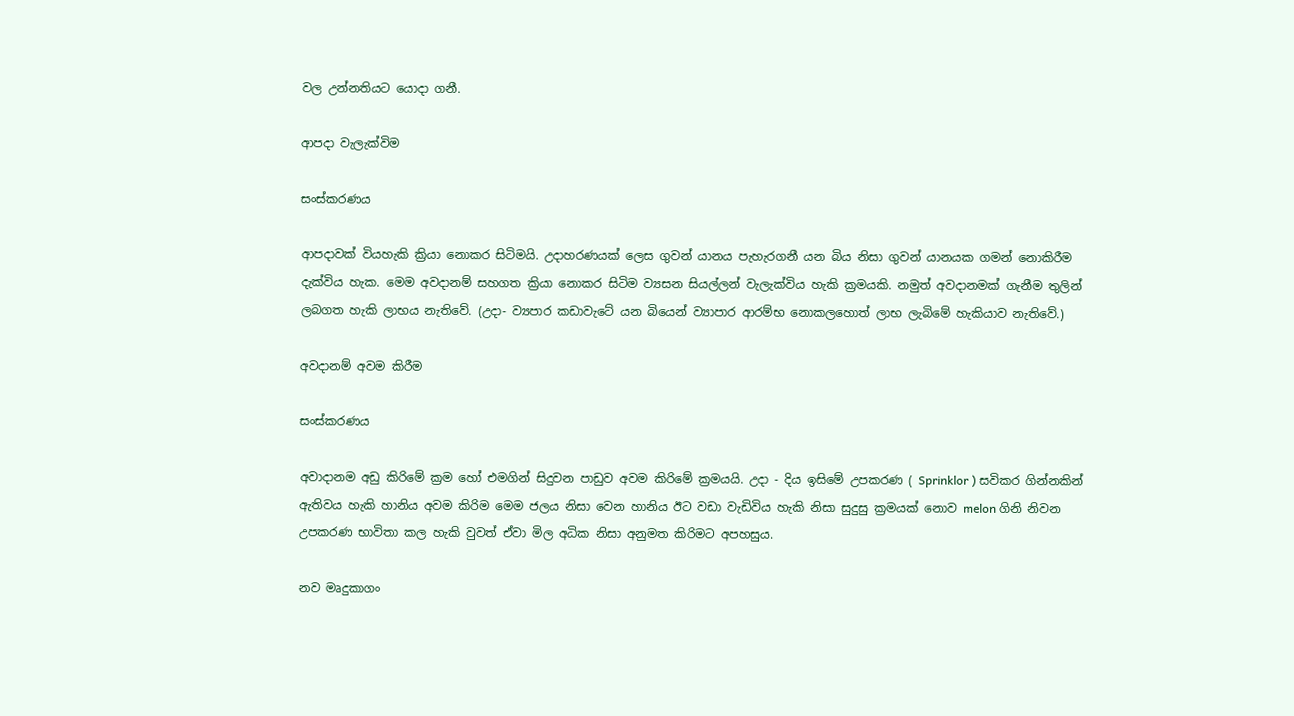වල උන්නතියට යොදා ගනී.

ආපදා‍ වැලැක්විම

සංස්කරණය

ආපදා‍වක් වියහැකි ක්‍රියා නොකර සිටිමයි. උදාහරණයක් ලෙස ගුවන් යානය පැහැරගනී යන බිය නිසා ගුවන් යානයක ගමන් නොකිරීම දැක්විය හැක. මෙම අවදානම් සහගත ක්‍රියා නොකර සිටිම ව්‍යසන සියල්ලන් වැලැක්විය හැකි ක්‍රමයකි. නමුත් අවදානමක් ගැනීම තුලින් ලබගත හැකි ලාභය නැතිවේ. (උදා- ව්‍යපාර කඩාවැටේ යන බියෙන් ව්‍යාපාර ආරම්භ නොකලහොත් ලාභ ලැබිමේ හැකියාව නැතිවේ.)

අවදානම් අවම කිරීම

සංස්කරණය

අවාදානම අඩු කිරිමේ ක්‍රම හෝ එමගින් සිදුවන පාඩුව අවම කිරිමේ ක්‍රමයයි. උදා - දිය ඉසිමේ උපකරණ ( Sprinklor ) සවිකර ගින්නකින් ඇතිවය හැකි හානිය අවම කිරිම මෙම ජලය නිසා වෙන හානිය ඊට වඩා වැඩිවිය හැකි නිසා සුදුසු ක්‍රමයක් නොව melon ගිනි නිවන උපකරණ භාවිතා කල හැකි වුවත් ඒවා මිල අධික නිසා අනුමත කිරිමට අපහසුය.

නව මෘදුකාගං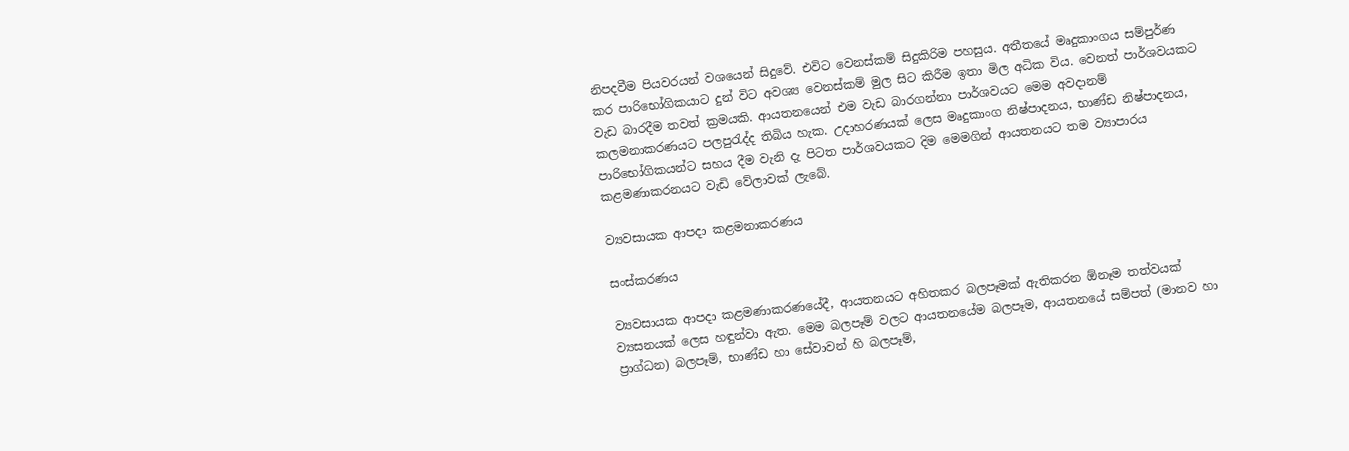නිපදවීම පියවරයන් වශයෙන් සිදුවේ. එවිට වෙනස්කම් සිදුකිරිම පහසුය. අතීතයේ මෘදුකාංගය සම්පුර්ණ කර පාරිභෝගිකයාට දුන් විට අවශ්‍ය වෙනස්කම් මුල සිට කිරීම ඉතා මිල අධික විය. වෙනත් පාර්ශවයකට වැඩ බාරදීම තවත් ක්‍රමයකි. ආයතනයෙන් එම වැඩ බාරගන්නා පාර්ශවයට මෙම අවදානම් කලමනාකරණයට පලපුරැද්ද තිබිය හැක. උදාහරණයක් ලෙස මෘදුකාංග නිෂ්පාදනය, භාණ්ඩ නිෂ්පාදනය, පාරිභෝගිකයන්ට සහය දීම වැනි දැ පිටත පාර්ශවයකට දිම මෙමගින් ආයතනයට තම ව්‍යාපාරය කළමණාකරනයට වැඩි වේලාවක් ලැබේ.

ව්‍යවසායක ආපදා‍ කළමනාකරණය

සංස්කරණය

ව්‍යවසායක ආපදා‍ කළමණාකරණයේදී, ආයතනයට අහිතකර බලපෑමක් ඇතිකරන ඕනෑම තත්වයක් ව්‍යසනයක් ලෙස හඳුන්වා ඇත. මෙම බලපෑම් වලට ආයතනයේම බලපෑම, ආයතනයේ සම්පත් (මානව හා ප්‍රාග්ධන) බලපෑම්, භාණ්ඩ හා සේවාවන් හි බලපෑම්,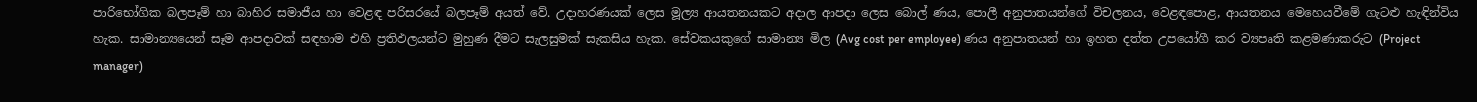පාරිභෝගික බලපෑම් හා බාහිර සමාජීය හා වෙළඳ පරිස‍රයේ බලපෑම් අයත් වේ. උදාහරණයක් ලෙස මූල්‍ය ආයතනයකට අදාල ආපදා ලෙස බොල් ණය, පොලී අනුපාතයන්ගේ විචලනය, වෙළඳපොළ, ආයතනය මෙහෙයවීමේ ගැටළු හැඳින්විය හැක. සාමාන්‍යයෙන් සෑම ආපදා‍වක් සඳහාම එහි ප්‍රතිඵලයන්ට මුහුණ දීමට සැලසුමක් සැකසිය හැක. සේවකයකුගේ සාමාන්‍ය මිල (Avg cost per employee) ණය අනුපාතයන් හා ඉහත දත්ත උපයෝගී කර ව්‍යපෘති කළමණාකරුට (Project manager)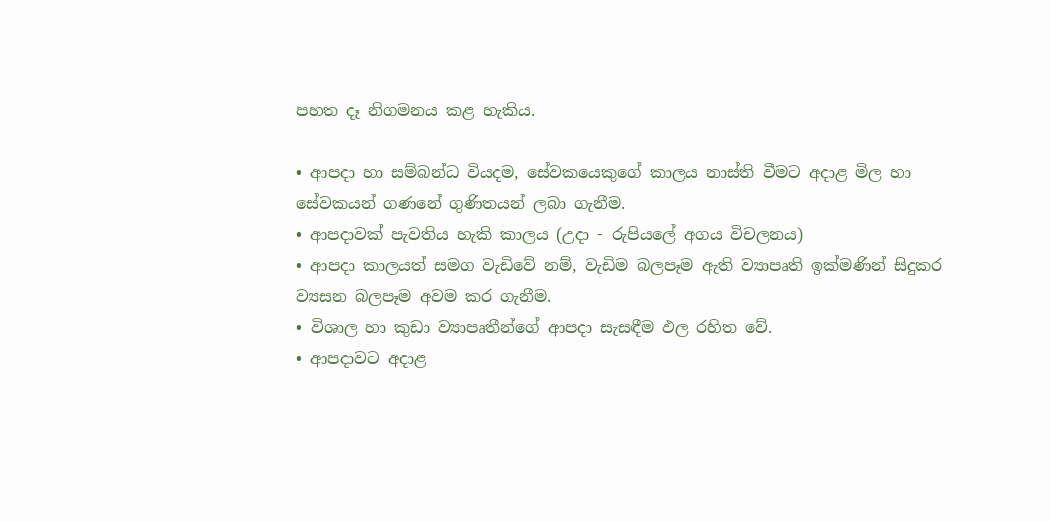පහත දෑ නිගමනය කළ හැකිය.

• ආපදා‍ හා සම්බන්ධ වියදම, සේවකයෙකුගේ කාලය නාස්ති වීමට අදාළ මිල හා සේවකයන් ගණනේ ගුණිතයන් ලබා ගැනීම.
• ආපදා‍වක් පැවතිය හැකි කාලය (උදා - රුපියලේ අගය විචලනය)
• ආපදා‍ කාලයත් සමග වැඩිවේ නම්, වැඩිම බලපෑම ඇති ව්‍යාපෘති ඉක්මණින් සිදුකර ව්‍යසන බලපෑම අවම කර ගැනීම.
• විශාල හා කුඩා ව්‍යාපෘතීන්ගේ ආපදා‍ සැසඳීම ඵල රහිත වේ.
• ආපදා‍වට අදාළ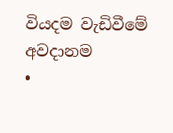වියදම වැඩිවීමේ අවදානම
•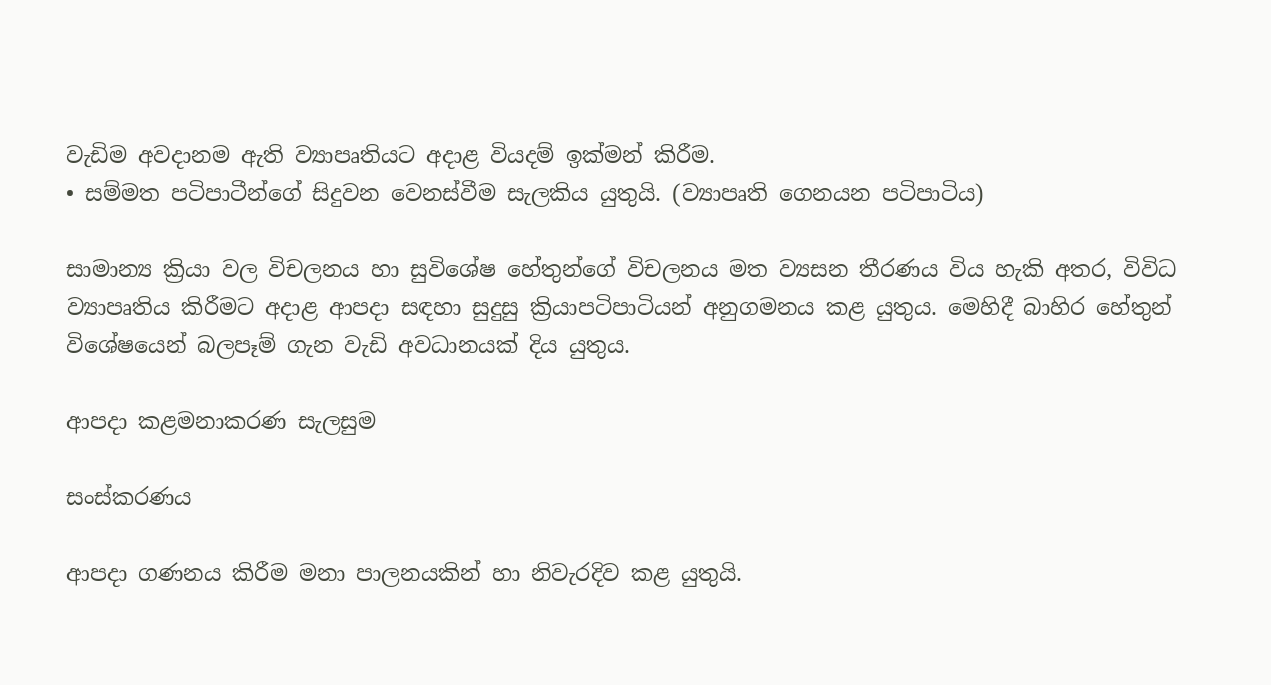වැඩිම අවදානම ඇති ව්‍යාපෘතියට අදාළ වියදම් ඉක්මන් කිරීම.
• සම්මත පටිපාටීන්ගේ සිදුවන වෙනස්වීම සැලකිය යුතුයි. (ව්‍යාපෘති ගෙනයන පටිපාටිය)

සාමාන්‍ය ක්‍රියා වල විචලනය හා සුවිශේෂ හේතුන්ගේ විචලනය මත ව්‍යසන තීරණය විය හැකි අතර, විවිධ ව්‍යාපෘතිය කිරීමට අදාළ ආපදා‍ සඳහා සුදුසු ක්‍රියාපටිපාටියන් අනුගමනය කළ යුතුය. මෙහිදී බාහිර හේතුන් විශේෂයෙන් බලපෑම් ගැන වැඩි අවධානයක් දිය යුතුය.

ආපදා‍ කළමනාකරණ සැලසුම

සංස්කරණය

ආපදා‍ ගණනය කිරීම මනා පාලනයකින් හා නිවැරදිව කළ යුතුයි.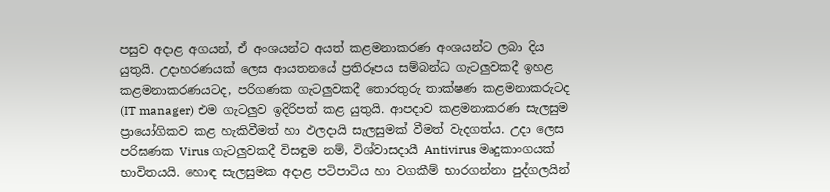පසුව අදාළ අගයන්, ඒ අංශයන්ට අයත් කළමනාකරණ අංශයන්ට ලබා දිය යුතුයි. උදාහරණයක් ලෙස ආයතනයේ ප්‍රතිරූපය සම්බන්ධ ගැටලුවකදී ඉහළ කළමනාකරණයටද, පරිගණක ගැටලුවකදී තොරතුරු තාක්ෂණ කළමනාකරුටද (IT manager) එම ගැටලුව ඉදිරිපත් කළ යුතුයි. ආපදා‍ව කළමනාකරණ සැලසුම ප්‍රායෝගිකව කළ හැකිවීමත් හා ඵලදායි සැලසුමක් වීමත් වැදගත්ය. උදා ලෙස පරිඝණක Virus ගැටලුවකදී විසඳුම නම්, විශ්වාසදායී Antivirus මෘදුකාංගයක් භාවිතයයි. හොඳ සැලසුමක අදාළ පටිපාටිය හා වගකීම් භාරගන්නා පුද්ගලයින්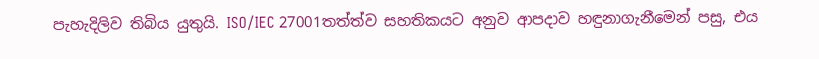පැහැදිලිව තිබිය යුතුයි. ISO/IEC 27001තත්ත්ව සහතිකයට අනුව ආපදාව හඳුනාගැනීමෙන් පසු, එය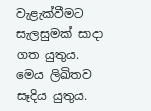වැළැක්වීමට සැලසුමක් සාදා ගත යුතුය. මෙය ලිඛිතව සෑදිය යුතුය.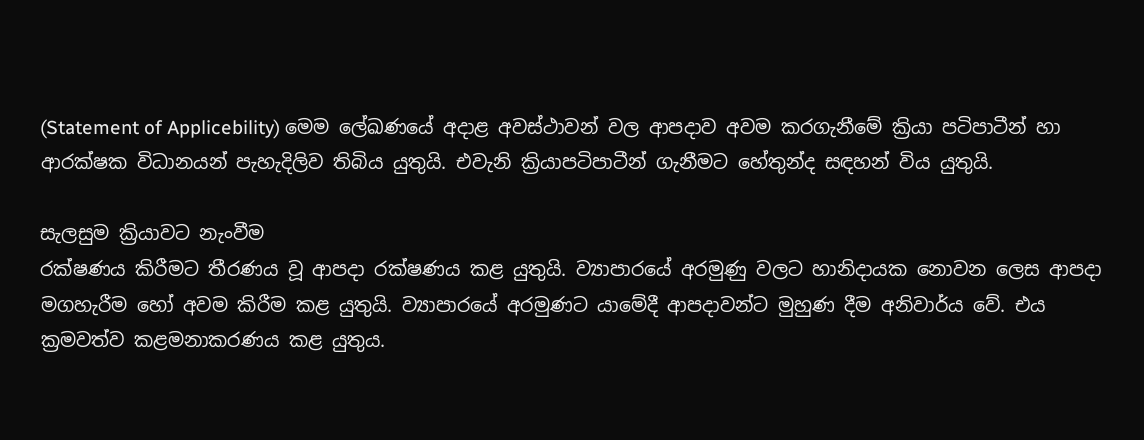(Statement of Applicebility) මෙම ලේඛණයේ අදාළ අවස්ථාවන් වල ආපදාව අවම කරගැනීමේ ක්‍රියා පටිපාටීන් හා ආරක්ෂක විධානයන් පැහැදිලිව තිබිය යුතුයි. එවැනි ක්‍රියාපටිපාටීන් ගැනීමට හේතුන්ද සඳහන් විය යුතුයි.

සැලසුම ක්‍රියාවට නැංවීම
රක්ෂණය කිරීමට තීරණය වූ ආපදා‍ රක්ෂණය කළ යුතුයි. ව්‍යාපාරයේ අරමුණු වලට හානිදායක නොවන ලෙස ආපදා‍ මගහැරීම හෝ අවම කිරීම කළ යුතුයි. ව්‍යාපාරයේ අරමුණට යාමේදී ආපදා‍වන්ට මුහුණ දීම අනිවාර්ය වේ. එය ක්‍රමවත්ව කළමනාකරණය කළ යුතුය.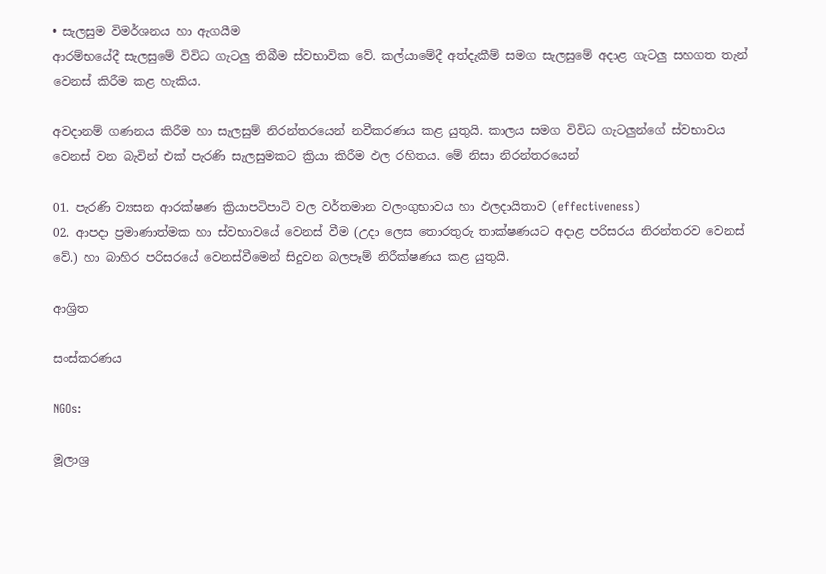• සැලසුම විමර්ශනය හා ඇගයීම
ආරම්භයේදී සැලසුමේ විවිධ ගැටලු තිබීම ස්වභාවික වේ. කල්යාමේදී අත්දැකීම් සමග සැලසුමේ අදාළ ගැටලු සහගත තැන් වෙනස් කිරීම කළ හැකිය.

අවදානම් ගණනය කිරීම හා සැලසුම් නිරන්තරයෙන් නවීකරණය කළ යුතුයි. කාලය සමග විවිධ ගැටලුන්ගේ ස්වභාවය වෙනස් වන බැවින් එක් පැරණි සැලසුමකට ක්‍රියා කිරීම ඵල රහිතය. මේ නිසා නිරන්තරයෙන්

01. පැරණි ව්‍යසන ආරක්ෂණ ක්‍රියාපටිපාටි වල වර්තමාන වලංගුභාවය හා ඵලදායිතාව (effectiveness)
02. ආපදා‍ ප්‍රමාණාත්මක හා ස්වභාවයේ වෙනස් වීම (උදා ලෙස තොරතුරු තාක්ෂණයට අදාළ පරිසරය නිරන්තරව වෙනස් වේ.) හා බාහිර පරිසරයේ වෙනස්වීමෙන් සිදුවන බලපෑම් නිරීක්ෂණය කළ යුතුයි.

ආශ්‍රිත

සංස්කරණය

NGOs:

මූලාශ්‍ර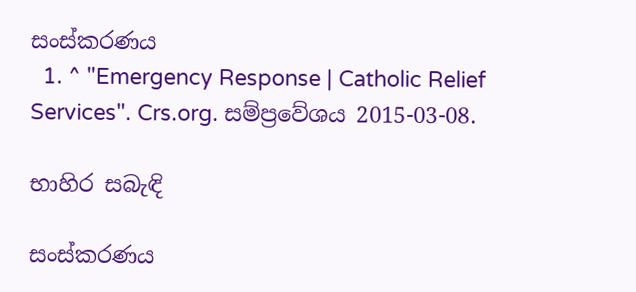සංස්කරණය
  1. ^ "Emergency Response | Catholic Relief Services". Crs.org. සම්ප්‍රවේශය 2015-03-08.

භාහිර සබැඳි

සංස්කරණය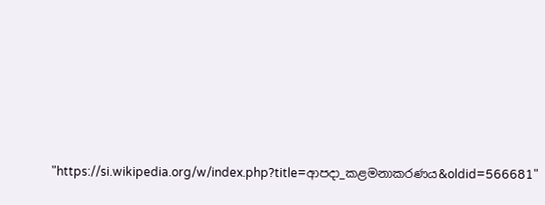"https://si.wikipedia.org/w/index.php?title=ආපදා‍_කළමනාකරණය&oldid=566681"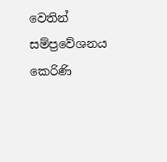වෙතින් සම්ප්‍රවේශනය කෙරිණි